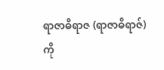ရာဇာဓိရာဇ (ရာဇာဓိရာဇ်) ကို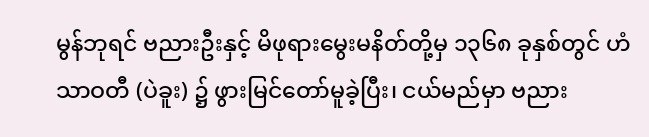မွန်ဘုရင် ဗညားဦးနှင့် မိဖုရားမွေးမနိတ်တို့မှ ၁၃၆၈ ခုနှစ်တွင် ဟံသာဝတီ (ပဲခူး) ၌ ဖွားမြင်တော်မူခဲ့ပြီး၊ ငယ်မည်မှာ ဗညား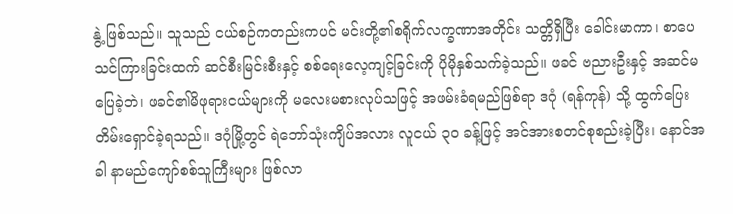နွဲ့ ဖြစ်သည်။ သူသည် ငယ်စဉ်ကတည်းကပင် မင်းတို့၏စရိုက်လက္ခဏာအတိုင်း သတ္တိရှိပြီး ခေါင်းမာကာ၊ စာပေသင်ကြားခြင်းထက် ဆင်စီးမြင်းစီးနှင့် စစ်ရေးလေ့ကျင့်ခြင်းကို ပိုမိုနှစ်သက်ခဲ့သည်။ ဖခင် ဗညားဦးနှင့် အဆင်မပြေခဲ့ဘဲ၊ ဖခင်၏မိဖုရားငယ်များကို မလေးမစားလုပ်သဖြင့် အဖမ်းခံရမည်ဖြစ်ရာ ဒဂုံ (ရန်ကုန်) သို့ ထွက်ပြေးတိမ်းရှောင်ခဲ့ရသည်။ ဒဂုံမြို့တွင် ရဲဘော်သုံးကျိပ်အလား လူငယ် ၃၀ ခန့်ဖြင့် အင်အားစတင်စုစည်းခဲ့ပြီး၊ နောင်အခါ နာမည်ကျော်စစ်သူကြီးများ ဖြစ်လာ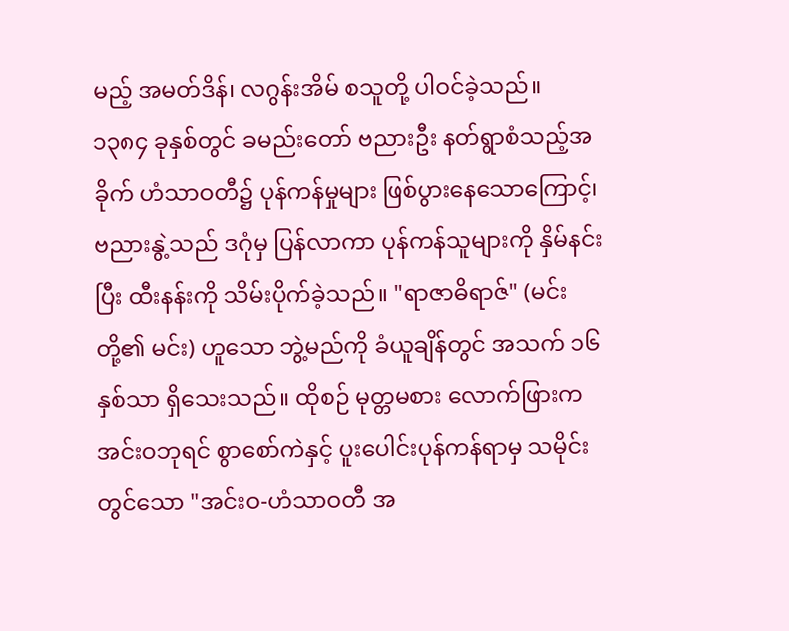မည့် အမတ်ဒိန်၊ လဂွန်းအိမ် စသူတို့ ပါဝင်ခဲ့သည်။
၁၃၈၄ ခုနှစ်တွင် ခမည်းတော် ဗညားဦး နတ်ရွာစံသည့်အခိုက် ဟံသာဝတီ၌ ပုန်ကန်မှုများ ဖြစ်ပွားနေသောကြောင့်၊ ဗညားနွဲ့သည် ဒဂုံမှ ပြန်လာကာ ပုန်ကန်သူများကို နှိမ်နင်းပြီး ထီးနန်းကို သိမ်းပိုက်ခဲ့သည်။ "ရာဇာဓိရာဇ်" (မင်းတို့၏ မင်း) ဟူသော ဘွဲ့မည်ကို ခံယူချိန်တွင် အသက် ၁၆ နှစ်သာ ရှိသေးသည်။ ထိုစဉ် မုတ္တမစား လောက်ဖြားက အင်းဝဘုရင် စွာစော်ကဲနှင့် ပူးပေါင်းပုန်ကန်ရာမှ သမိုင်းတွင်သော "အင်းဝ-ဟံသာဝတီ အ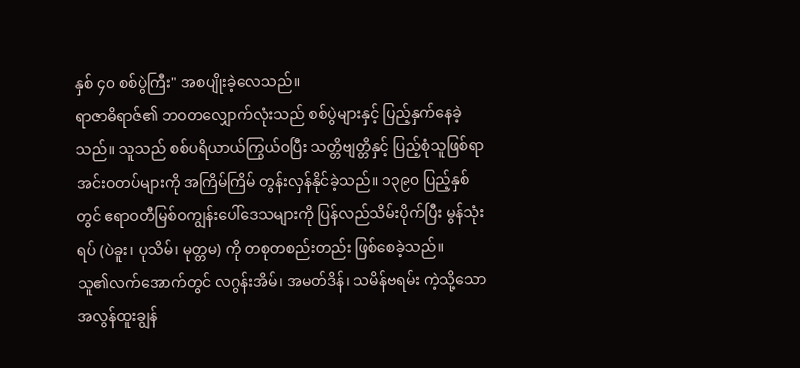နှစ် ၄၀ စစ်ပွဲကြီး" အစပျိုးခဲ့လေသည်။
ရာဇာဓိရာဇ်၏ ဘဝတလျှောက်လုံးသည် စစ်ပွဲများနှင့် ပြည့်နှက်နေခဲ့သည်။ သူသည် စစ်ပရိယာယ်ကြွယ်ဝပြီး သတ္တိဗျတ္တိနှင့် ပြည့်စုံသူဖြစ်ရာ အင်းဝတပ်များကို အကြိမ်ကြိမ် တွန်းလှန်နိုင်ခဲ့သည်။ ၁၃၉၀ ပြည့်နှစ်တွင် ဧရာဝတီမြစ်ဝကျွန်းပေါ်ဒေသများကို ပြန်လည်သိမ်းပိုက်ပြီး မွန်သုံးရပ် (ပဲခူး၊ ပုသိမ်၊ မုတ္တမ) ကို တစုတစည်းတည်း ဖြစ်စေခဲ့သည်။
သူ၏လက်အောက်တွင် လဂွန်းအိမ်၊ အမတ်ဒိန်၊ သမိန်ဗရမ်း ကဲ့သို့သော အလွန်ထူးချွန်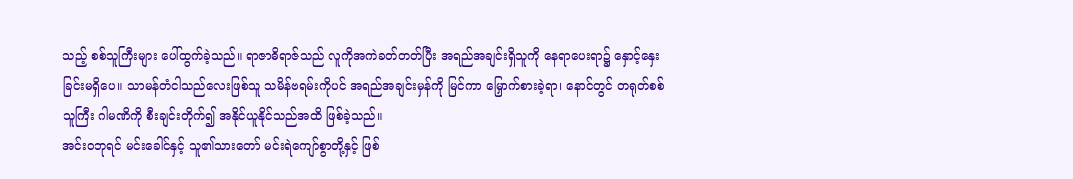သည့် စစ်သူကြီးများ ပေါ်ထွက်ခဲ့သည်။ ရာဇာဓိရာဇ်သည် လူကိုအကဲခတ်တတ်ပြီး အရည်အချင်းရှိသူကို နေရာပေးရာ၌ နှောင့်နှေးခြင်းမရှိပေ။ သာမန်တံငါသည်လေးဖြစ်သူ သမိန်ဗရမ်းကိုပင် အရည်အချင်းမှန်ကို မြင်ကာ မြှောက်စားခဲ့ရာ၊ နောင်တွင် တရုတ်စစ်သူကြီး ဂါမဏိကို စီးချင်းတိုက်၍ အနိုင်ယူနိုင်သည်အထိ ဖြစ်ခဲ့သည်။
အင်းဝဘုရင် မင်းခေါင်နှင့် သူ၏သားတော် မင်းရဲကျော်စွာတို့နှင့် ဖြစ်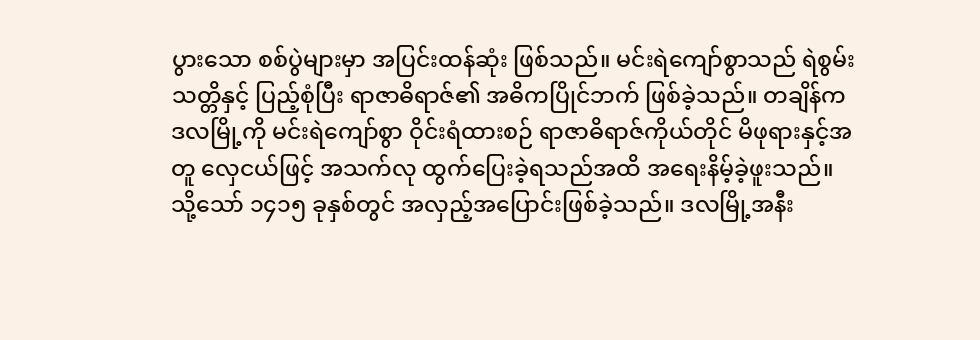ပွားသော စစ်ပွဲများမှာ အပြင်းထန်ဆုံး ဖြစ်သည်။ မင်းရဲကျော်စွာသည် ရဲစွမ်းသတ္တိနှင့် ပြည့်စုံပြီး ရာဇာဓိရာဇ်၏ အဓိကပြိုင်ဘက် ဖြစ်ခဲ့သည်။ တချိန်က ဒလမြို့ကို မင်းရဲကျော်စွာ ဝိုင်းရံထားစဉ် ရာဇာဓိရာဇ်ကိုယ်တိုင် မိဖုရားနှင့်အတူ လှေငယ်ဖြင့် အသက်လု ထွက်ပြေးခဲ့ရသည်အထိ အရေးနိမ့်ခဲ့ဖူးသည်။
သို့သော် ၁၄၁၅ ခုနှစ်တွင် အလှည့်အပြောင်းဖြစ်ခဲ့သည်။ ဒလမြို့အနီး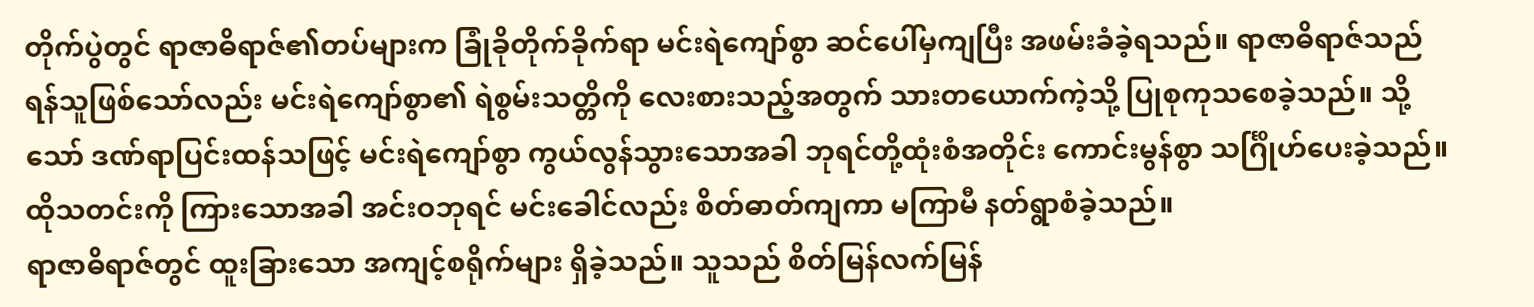တိုက်ပွဲတွင် ရာဇာဓိရာဇ်၏တပ်များက ခြုံခိုတိုက်ခိုက်ရာ မင်းရဲကျော်စွာ ဆင်ပေါ်မှကျပြီး အဖမ်းခံခဲ့ရသည်။ ရာဇာဓိရာဇ်သည် ရန်သူဖြစ်သော်လည်း မင်းရဲကျော်စွာ၏ ရဲစွမ်းသတ္တိကို လေးစားသည့်အတွက် သားတယောက်ကဲ့သို့ ပြုစုကုသစေခဲ့သည်။ သို့သော် ဒဏ်ရာပြင်းထန်သဖြင့် မင်းရဲကျော်စွာ ကွယ်လွန်သွားသောအခါ ဘုရင်တို့ထုံးစံအတိုင်း ကောင်းမွန်စွာ သင်္ဂြိုဟ်ပေးခဲ့သည်။ ထိုသတင်းကို ကြားသောအခါ အင်းဝဘုရင် မင်းခေါင်လည်း စိတ်ဓာတ်ကျကာ မကြာမီ နတ်ရွာစံခဲ့သည်။
ရာဇာဓိရာဇ်တွင် ထူးခြားသော အကျင့်စရိုက်များ ရှိခဲ့သည်။ သူသည် စိတ်မြန်လက်မြန်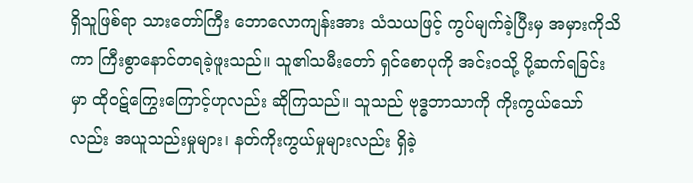ရှိသူဖြစ်ရာ သားတော်ကြီး ဘောလောကျန်းအား သံသယဖြင့် ကွပ်မျက်ခဲ့ပြီးမှ အမှားကိုသိကာ ကြီးစွာနောင်တရခဲ့ဖူးသည်။ သူ၏သမီးတော် ရှင်စောပုကို အင်းဝသို့ ပို့ဆက်ရခြင်းမှာ ထိုဝဋ်ကြွေးကြောင့်ဟုလည်း ဆိုကြသည်။ သူသည် ဗုဒ္ဓဘာသာကို ကိုးကွယ်သော်လည်း အယူသည်းမှုများ၊ နတ်ကိုးကွယ်မှုများလည်း ရှိခဲ့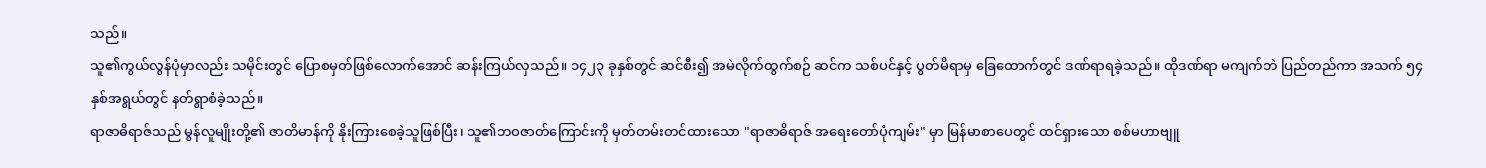သည်။
သူ၏ကွယ်လွန်ပုံမှာလည်း သမိုင်းတွင် ပြောစမှတ်ဖြစ်လောက်အောင် ဆန်းကြယ်လှသည်။ ၁၄၂၃ ခုနှစ်တွင် ဆင်စီး၍ အမဲလိုက်ထွက်စဉ် ဆင်က သစ်ပင်နှင့် ပွတ်မိရာမှ ခြေထောက်တွင် ဒဏ်ရာရခဲ့သည်။ ထိုဒဏ်ရာ မကျက်ဘဲ ပြည်တည်ကာ အသက် ၅၄ နှစ်အရွယ်တွင် နတ်ရွာစံခဲ့သည်။
ရာဇာဓိရာဇ်သည် မွန်လူမျိုးတို့၏ ဇာတိမာန်ကို နိုးကြားစေခဲ့သူဖြစ်ပြီး၊ သူ၏ဘဝဇာတ်ကြောင်းကို မှတ်တမ်းတင်ထားသော "ရာဇာဓိရာဇ် အရေးတော်ပုံကျမ်း" မှာ မြန်မာစာပေတွင် ထင်ရှားသော စစ်မဟာဗျူ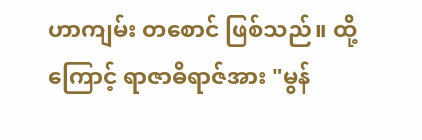ဟာကျမ်း တစောင် ဖြစ်သည်။ ထို့ကြောင့် ရာဇာဓိရာဇ်အား "မွန်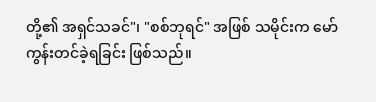တို့၏ အရှင်သခင်"၊ "စစ်ဘုရင်" အဖြစ် သမိုင်းက မော်ကွန်းတင်ခဲ့ရခြင်း ဖြစ်သည်။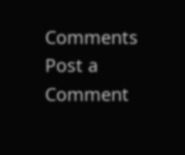Comments
Post a Comment